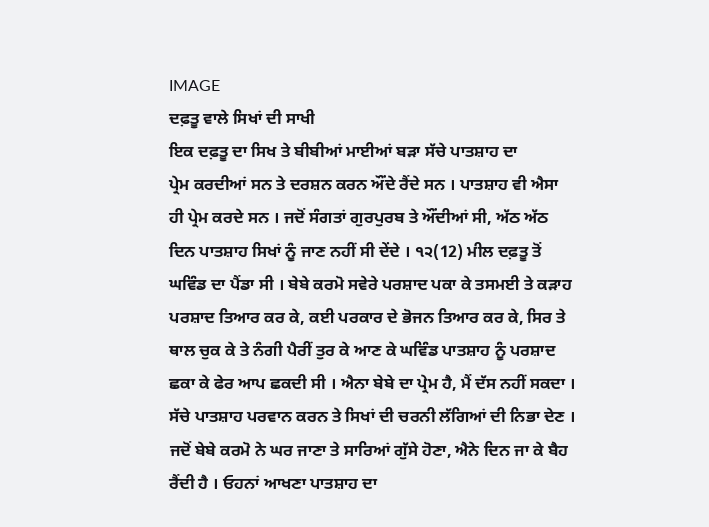IMAGE
ਦਫ਼ਤੂ ਵਾਲੇ ਸਿਖਾਂ ਦੀ ਸਾਖੀ
ਇਕ ਦਫ਼ਤੂ ਦਾ ਸਿਖ ਤੇ ਬੀਬੀਆਂ ਮਾਈਆਂ ਬੜਾ ਸੱਚੇ ਪਾਤਸ਼ਾਹ ਦਾ
ਪ੍ਰੇਮ ਕਰਦੀਆਂ ਸਨ ਤੇ ਦਰਸ਼ਨ ਕਰਨ ਔਂਦੇ ਰੈਂਦੇ ਸਨ । ਪਾਤਸ਼ਾਹ ਵੀ ਐਸਾ ਹੀ ਪ੍ਰੇਮ ਕਰਦੇ ਸਨ । ਜਦੋਂ ਸੰਗਤਾਂ ਗੁਰਪੁਰਬ ਤੇ ਔਂਦੀਆਂ ਸੀ, ਅੱਠ ਅੱਠ ਦਿਨ ਪਾਤਸ਼ਾਹ ਸਿਖਾਂ ਨੂੰ ਜਾਣ ਨਹੀਂ ਸੀ ਦੇਂਦੇ । ੧੨(12) ਮੀਲ ਦਫ਼ਤੂ ਤੋਂ ਘਵਿੰਡ ਦਾ ਪੈਂਡਾ ਸੀ । ਬੇਬੇ ਕਰਮੋ ਸਵੇਰੇ ਪਰਸ਼ਾਦ ਪਕਾ ਕੇ ਤਸਮਈ ਤੇ ਕੜਾਹ ਪਰਸ਼ਾਦ ਤਿਆਰ ਕਰ ਕੇ, ਕਈ ਪਰਕਾਰ ਦੇ ਭੋਜਨ ਤਿਆਰ ਕਰ ਕੇ, ਸਿਰ ਤੇ ਥਾਲ ਚੁਕ ਕੇ ਤੇ ਨੰਗੀ ਪੈਰੀਂ ਤੁਰ ਕੇ ਆਣ ਕੇ ਘਵਿੰਡ ਪਾਤਸ਼ਾਹ ਨੂੰ ਪਰਸ਼ਾਦ ਛਕਾ ਕੇ ਫੇਰ ਆਪ ਛਕਦੀ ਸੀ । ਐਨਾ ਬੇਬੇ ਦਾ ਪ੍ਰੇਮ ਹੈ, ਮੈਂ ਦੱਸ ਨਹੀਂ ਸਕਦਾ । ਸੱਚੇ ਪਾਤਸ਼ਾਹ ਪਰਵਾਨ ਕਰਨ ਤੇ ਸਿਖਾਂ ਦੀ ਚਰਨੀ ਲੱਗਿਆਂ ਦੀ ਨਿਭਾ ਦੇਣ । ਜਦੋਂ ਬੇਬੇ ਕਰਮੋ ਨੇ ਘਰ ਜਾਣਾ ਤੇ ਸਾਰਿਆਂ ਗੁੱਸੇ ਹੋਣਾ, ਐਨੇ ਦਿਨ ਜਾ ਕੇ ਬੈਹ ਰੈਂਦੀ ਹੈ । ਓਹਨਾਂ ਆਖਣਾ ਪਾਤਸ਼ਾਹ ਦਾ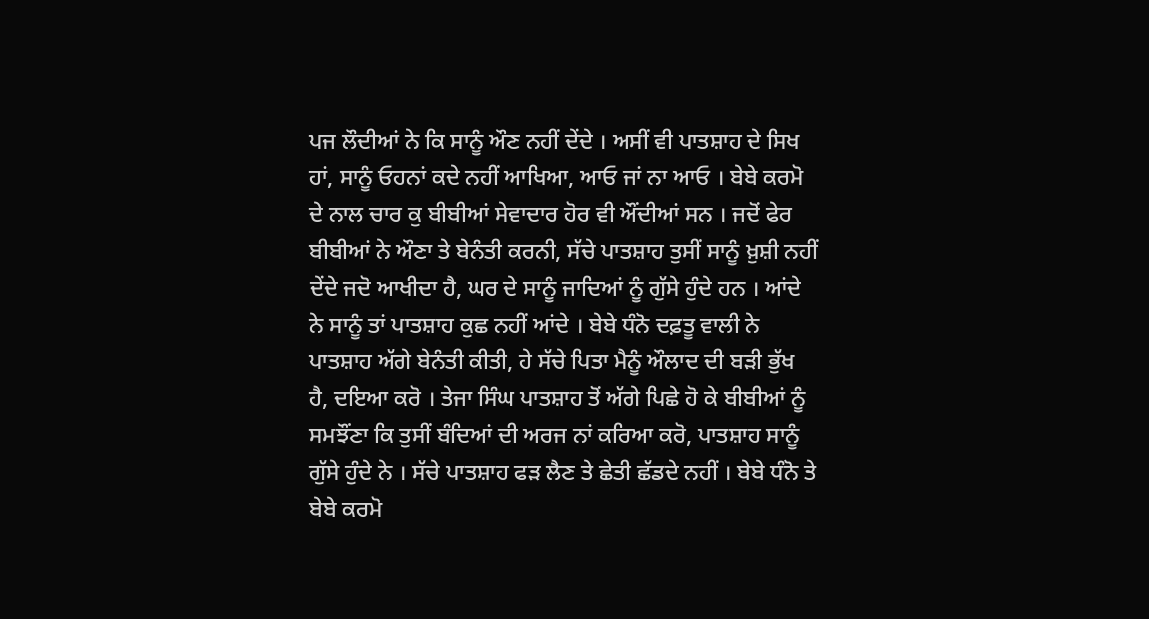ਪਜ ਲੌਦੀਆਂ ਨੇ ਕਿ ਸਾਨੂੰ ਔਣ ਨਹੀਂ ਦੇਂਦੇ । ਅਸੀਂ ਵੀ ਪਾਤਸ਼ਾਹ ਦੇ ਸਿਖ ਹਾਂ, ਸਾਨੂੰ ਓਹਨਾਂ ਕਦੇ ਨਹੀਂ ਆਖਿਆ, ਆਓ ਜਾਂ ਨਾ ਆਓ । ਬੇਬੇ ਕਰਮੋ ਦੇ ਨਾਲ ਚਾਰ ਕੁ ਬੀਬੀਆਂ ਸੇਵਾਦਾਰ ਹੋਰ ਵੀ ਔਂਦੀਆਂ ਸਨ । ਜਦੋਂ ਫੇਰ ਬੀਬੀਆਂ ਨੇ ਔਣਾ ਤੇ ਬੇਨੰਤੀ ਕਰਨੀ, ਸੱਚੇ ਪਾਤਸ਼ਾਹ ਤੁਸੀਂ ਸਾਨੂੰ ਖ਼ੁਸ਼ੀ ਨਹੀਂ ਦੇਂਦੇ ਜਦੋ ਆਖੀਦਾ ਹੈ, ਘਰ ਦੇ ਸਾਨੂੰ ਜਾਦਿਆਂ ਨੂੰ ਗੁੱਸੇ ਹੁੰਦੇ ਹਨ । ਆਂਦੇ ਨੇ ਸਾਨੂੰ ਤਾਂ ਪਾਤਸ਼ਾਹ ਕੁਛ ਨਹੀਂ ਆਂਦੇ । ਬੇਬੇ ਧੰਨੋ ਦਫ਼ਤੂ ਵਾਲੀ ਨੇ ਪਾਤਸ਼ਾਹ ਅੱਗੇ ਬੇਨੰਤੀ ਕੀਤੀ, ਹੇ ਸੱਚੇ ਪਿਤਾ ਮੈਨੂੰ ਔਲਾਦ ਦੀ ਬੜੀ ਭੁੱਖ ਹੈ, ਦਇਆ ਕਰੋ । ਤੇਜਾ ਸਿੰਘ ਪਾਤਸ਼ਾਹ ਤੋਂ ਅੱਗੇ ਪਿਛੇ ਹੋ ਕੇ ਬੀਬੀਆਂ ਨੂੰ ਸਮਝੌਂਣਾ ਕਿ ਤੁਸੀਂ ਬੰਦਿਆਂ ਦੀ ਅਰਜ ਨਾਂ ਕਰਿਆ ਕਰੋ, ਪਾਤਸ਼ਾਹ ਸਾਨੂੰ ਗੁੱਸੇ ਹੁੰਦੇ ਨੇ । ਸੱਚੇ ਪਾਤਸ਼ਾਹ ਫੜ ਲੈਣ ਤੇ ਛੇਤੀ ਛੱਡਦੇ ਨਹੀਂ । ਬੇਬੇ ਧੰਨੋ ਤੇ ਬੇਬੇ ਕਰਮੋ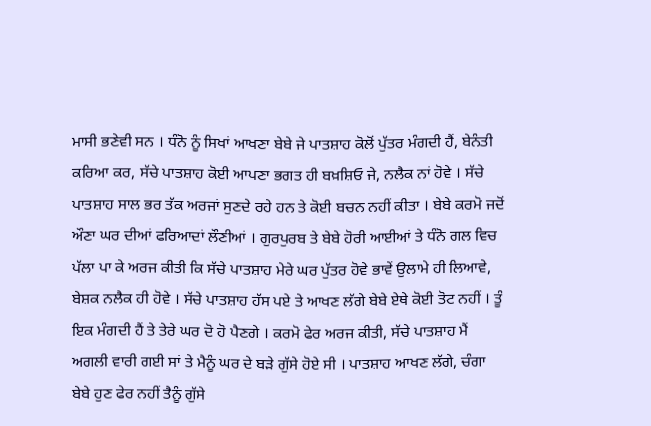ਮਾਸੀ ਭਣੇਵੀ ਸਨ । ਧੰਨੋ ਨੂੰ ਸਿਖਾਂ ਆਖਣਾ ਬੇਬੇ ਜੇ ਪਾਤਸ਼ਾਹ ਕੋਲੋਂ ਪੁੱਤਰ ਮੰਗਦੀ ਹੈਂ, ਬੇਨੰਤੀ ਕਰਿਆ ਕਰ, ਸੱਚੇ ਪਾਤਸ਼ਾਹ ਕੋਈ ਆਪਣਾ ਭਗਤ ਹੀ ਬਖ਼ਸ਼ਿਓ ਜੇ, ਨਲੈਕ ਨਾਂ ਹੋਵੇ । ਸੱਚੇ ਪਾਤਸ਼ਾਹ ਸਾਲ ਭਰ ਤੱਕ ਅਰਜਾਂ ਸੁਣਦੇ ਰਹੇ ਹਨ ਤੇ ਕੋਈ ਬਚਨ ਨਹੀਂ ਕੀਤਾ । ਬੇਬੇ ਕਰਮੋ ਜਦੋਂ ਔਣਾ ਘਰ ਦੀਆਂ ਫਰਿਆਦਾਂ ਲੌਣੀਆਂ । ਗੁਰਪੁਰਬ ਤੇ ਬੇਬੇ ਹੋਰੀ ਆਈਆਂ ਤੇ ਧੰਨੋ ਗਲ ਵਿਚ ਪੱਲਾ ਪਾ ਕੇ ਅਰਜ ਕੀਤੀ ਕਿ ਸੱਚੇ ਪਾਤਸ਼ਾਹ ਮੇਰੇ ਘਰ ਪੁੱਤਰ ਹੋਵੇ ਭਾਵੇਂ ਉਲਾਮੇ ਹੀ ਲਿਆਵੇ, ਬੇਸ਼ਕ ਨਲੈਕ ਹੀ ਹੋਵੇ । ਸੱਚੇ ਪਾਤਸ਼ਾਹ ਹੱਸ ਪਏ ਤੇ ਆਖਣ ਲੱਗੇ ਬੇਬੇ ਏਥੇ ਕੋਈ ਤੋਟ ਨਹੀਂ । ਤੂੰ ਇਕ ਮੰਗਦੀ ਹੈਂ ਤੇ ਤੇਰੇ ਘਰ ਦੋ ਹੋ ਪੈਣਗੇ । ਕਰਮੋ ਫੇਰ ਅਰਜ ਕੀਤੀ, ਸੱਚੇ ਪਾਤਸ਼ਾਹ ਮੈਂ ਅਗਲੀ ਵਾਰੀ ਗਈ ਸਾਂ ਤੇ ਮੈਨੂੰ ਘਰ ਦੇ ਬੜੇ ਗੁੱਸੇ ਹੋਏ ਸੀ । ਪਾਤਸ਼ਾਹ ਆਖਣ ਲੱਗੇ, ਚੰਗਾ ਬੇਬੇ ਹੁਣ ਫੇਰ ਨਹੀਂ ਤੈਨੂੰ ਗੁੱਸੇ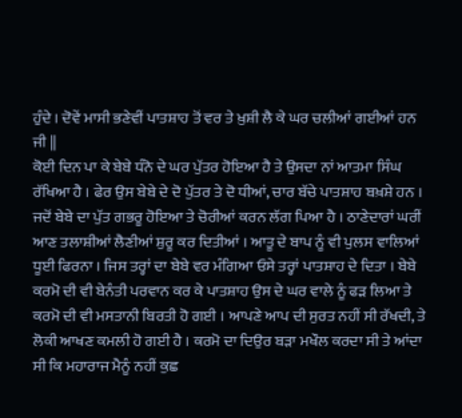ਹੁੰਦੇ । ਦੋਵੇਂ ਮਾਸੀ ਭਣੇਵੀਂ ਪਾਤਸ਼ਾਹ ਤੋਂ ਵਰ ਤੇ ਖ਼ੁਸ਼ੀ ਲੈ ਕੇ ਘਰ ਚਲੀਆਂ ਗਈਆਂ ਹਨ ਜੀ ||
ਕੋਈ ਦਿਨ ਪਾ ਕੇ ਬੇਬੇ ਧੰਨੋ ਦੇ ਘਰ ਪੁੱਤਰ ਹੋਇਆ ਹੈ ਤੇ ਉਸਦਾ ਨਾਂ ਆਤਮਾ ਸਿੰਘ ਰੱਖਿਆ ਹੈ । ਫੇਰ ਉਸ ਬੇਬੇ ਦੇ ਦੋ ਪੁੱਤਰ ਤੇ ਦੋ ਧੀਆਂ, ਚਾਰ ਬੱਚੇ ਪਾਤਸ਼ਾਹ ਬਖ਼ਸ਼ੇ ਹਨ । ਜਦੋਂ ਬੇਬੇ ਦਾ ਪੁੱਤ ਗਭਰੂ ਹੋਇਆ ਤੇ ਚੋਰੀਆਂ ਕਰਨ ਲੱਗ ਪਿਆ ਹੈ । ਠਾਣੇਦਾਰਾਂ ਘਰੀਂ ਆਣ ਤਲਾਸ਼ੀਆਂ ਲੈਣੀਆਂ ਸ਼ੁਰੂ ਕਰ ਦਿਤੀਆਂ । ਆਤੂ ਦੇ ਬਾਪ ਨੂੰ ਵੀ ਪੁਲਸ ਵਾਲਿਆਂ ਧੂਈ ਫਿਰਨਾ । ਜਿਸ ਤਰ੍ਹਾਂ ਦਾ ਬੇਬੇ ਵਰ ਮੰਗਿਆ ਓਸੇ ਤਰ੍ਹਾਂ ਪਾਤਸ਼ਾਹ ਦੇ ਦਿਤਾ । ਬੇਬੇ ਕਰਮੋ ਦੀ ਵੀ ਬੇਨੰਤੀ ਪਰਵਾਨ ਕਰ ਕੇ ਪਾਤਸ਼ਾਹ ਉਸ ਦੇ ਘਰ ਵਾਲੇ ਨੂੰ ਫੜ ਲਿਆ ਤੇ ਕਰਮੋ ਦੀ ਵੀ ਮਸਤਾਨੀ ਬਿਰਤੀ ਹੋ ਗਈ । ਆਪਣੇ ਆਪ ਦੀ ਸੁਰਤ ਨਹੀਂ ਸੀ ਰੱਖਦੀ, ਤੇ ਲੋਕੀ ਆਖਣ ਕਮਲੀ ਹੋ ਗਈ ਹੈ । ਕਰਮੋ ਦਾ ਦਿਉਰ ਬੜਾ ਮਖੌਲ ਕਰਦਾ ਸੀ ਤੇ ਆਂਦਾ ਸੀ ਕਿ ਮਹਾਰਾਜ ਮੈਨੂੰ ਨਹੀਂ ਕੁਛ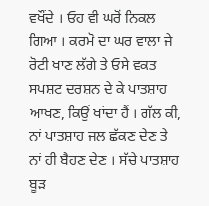ਵਖੌਂਦੇ । ਓਹ ਵੀ ਘਰੋਂ ਨਿਕਲ ਗਿਆ । ਕਰਮੋ ਦਾ ਘਰ ਵਾਲਾ ਜੇ ਰੋਟੀ ਖਾਣ ਲੱਗੇ ਤੇ ਓਸੇ ਵਕਤ ਸਪਸ਼ਟ ਦਰਸ਼ਨ ਦੇ ਕੇ ਪਾਤਸ਼ਾਹ ਆਖਣ, ਕਿਉਂ ਖਾਂਦਾ ਹੈਂ । ਗੱਲ ਕੀ, ਨਾਂ ਪਾਤਸ਼ਾਹ ਜਲ ਛੱਕਣ ਦੇਣ ਤੇ ਨਾਂ ਹੀ ਬੈਹਣ ਦੇਣ । ਸੱਚੇ ਪਾਤਸ਼ਾਹ ਬੂੜ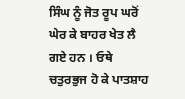ਸਿੰਘ ਨੂੰ ਜੋਤ ਰੂਪ ਘਰੋਂ ਘੇਰ ਕੇ ਬਾਹਰ ਖੇਤ ਲੈ ਗਏ ਹਨ । ਓਥੇ ਚਤੁਰਭੁਜ ਹੋ ਕੇ ਪਾਤਸ਼ਾਹ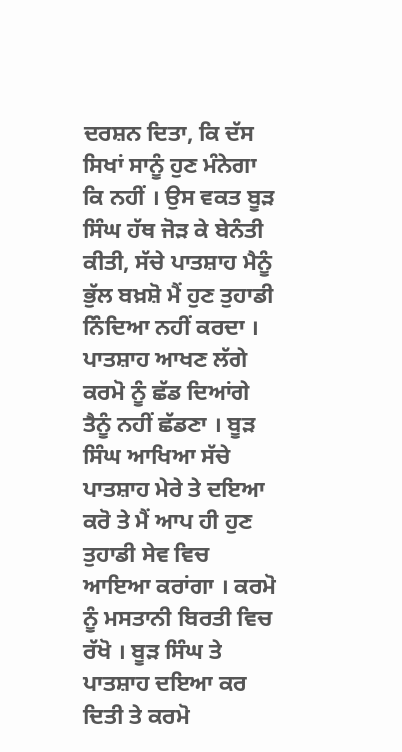ਦਰਸ਼ਨ ਦਿਤਾ, ਕਿ ਦੱਸ ਸਿਖਾਂ ਸਾਨੂੰ ਹੁਣ ਮੰਨੇਗਾ ਕਿ ਨਹੀਂ । ਉਸ ਵਕਤ ਬੂੜ ਸਿੰਘ ਹੱਥ ਜੋੜ ਕੇ ਬੇਨੰਤੀ ਕੀਤੀ, ਸੱਚੇ ਪਾਤਸ਼ਾਹ ਮੈਨੂੰ ਭੁੱਲ ਬਖ਼ਸ਼ੋ ਮੈਂ ਹੁਣ ਤੁਹਾਡੀ ਨਿੰਦਿਆ ਨਹੀਂ ਕਰਦਾ । ਪਾਤਸ਼ਾਹ ਆਖਣ ਲੱਗੇ ਕਰਮੋ ਨੂੰ ਛੱਡ ਦਿਆਂਗੇ ਤੈਨੂੰ ਨਹੀਂ ਛੱਡਣਾ । ਬੂੜ ਸਿੰਘ ਆਖਿਆ ਸੱਚੇ ਪਾਤਸ਼ਾਹ ਮੇਰੇ ਤੇ ਦਇਆ ਕਰੋ ਤੇ ਮੈਂ ਆਪ ਹੀ ਹੁਣ ਤੁਹਾਡੀ ਸੇਵ ਵਿਚ ਆਇਆ ਕਰਾਂਗਾ । ਕਰਮੋ ਨੂੰ ਮਸਤਾਨੀ ਬਿਰਤੀ ਵਿਚ ਰੱਖੋ । ਬੂੜ ਸਿੰਘ ਤੇ ਪਾਤਸ਼ਾਹ ਦਇਆ ਕਰ ਦਿਤੀ ਤੇ ਕਰਮੋ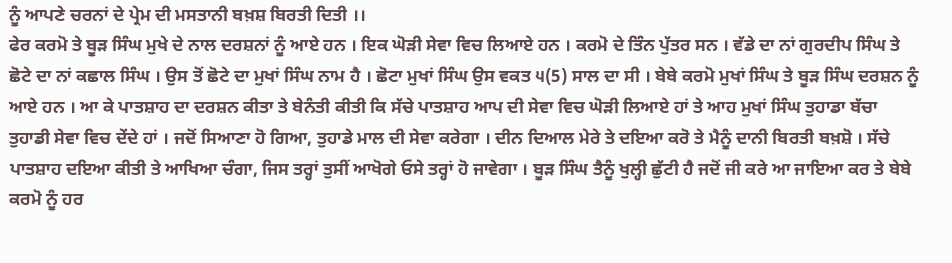ਨੂੰ ਆਪਣੇ ਚਰਨਾਂ ਦੇ ਪ੍ਰੇਮ ਦੀ ਮਸਤਾਨੀ ਬਖ਼ਸ਼ ਬਿਰਤੀ ਦਿਤੀ ।।
ਫੇਰ ਕਰਮੋ ਤੇ ਬੂੜ ਸਿੰਘ ਮੁਖੇ ਦੇ ਨਾਲ ਦਰਸ਼ਨਾਂ ਨੂੰ ਆਏ ਹਨ । ਇਕ ਘੋੜੀ ਸੇਵਾ ਵਿਚ ਲਿਆਏ ਹਨ । ਕਰਮੋ ਦੇ ਤਿੰਨ ਪੁੱਤਰ ਸਨ । ਵੱਡੇ ਦਾ ਨਾਂ ਗੁਰਦੀਪ ਸਿੰਘ ਤੇ ਛੋਟੇ ਦਾ ਨਾਂ ਕਛਾਲ ਸਿੰਘ । ਉਸ ਤੋਂ ਛੋਟੇ ਦਾ ਮੁਖਾਂ ਸਿੰਘ ਨਾਮ ਹੈ । ਛੋਟਾ ਮੁਖਾਂ ਸਿੰਘ ਉਸ ਵਕਤ ੫(5) ਸਾਲ ਦਾ ਸੀ । ਬੇਬੇ ਕਰਮੋ ਮੁਖਾਂ ਸਿੰਘ ਤੇ ਬੂੜ ਸਿੰਘ ਦਰਸ਼ਨ ਨੂੰ ਆਏ ਹਨ । ਆ ਕੇ ਪਾਤਸ਼ਾਹ ਦਾ ਦਰਸ਼ਨ ਕੀਤਾ ਤੇ ਬੇਨੰਤੀ ਕੀਤੀ ਕਿ ਸੱਚੇ ਪਾਤਸ਼ਾਹ ਆਪ ਦੀ ਸੇਵਾ ਵਿਚ ਘੋੜੀ ਲਿਆਏ ਹਾਂ ਤੇ ਆਹ ਮੁਖਾਂ ਸਿੰਘ ਤੁਹਾਡਾ ਬੱਚਾ ਤੁਹਾਡੀ ਸੇਵਾ ਵਿਚ ਦੇਂਦੇ ਹਾਂ । ਜਦੋਂ ਸਿਆਣਾ ਹੋ ਗਿਆ, ਤੁਹਾਡੇ ਮਾਲ ਦੀ ਸੇਵਾ ਕਰੇਗਾ । ਦੀਨ ਦਿਆਲ ਮੇਰੇ ਤੇ ਦਇਆ ਕਰੋ ਤੇ ਮੈਨੂੰ ਦਾਨੀ ਬਿਰਤੀ ਬਖ਼ਸ਼ੋ । ਸੱਚੇ ਪਾਤਸ਼ਾਹ ਦਇਆ ਕੀਤੀ ਤੇ ਆਖਿਆ ਚੰਗਾ, ਜਿਸ ਤਰ੍ਹਾਂ ਤੁਸੀਂ ਆਖੋਗੇ ਓਸੇ ਤਰ੍ਹਾਂ ਹੋ ਜਾਵੇਗਾ । ਬੂੜ ਸਿੰਘ ਤੈਨੂੰ ਖੁਲ੍ਹੀ ਛੁੱਟੀ ਹੈ ਜਦੋਂ ਜੀ ਕਰੇ ਆ ਜਾਇਆ ਕਰ ਤੇ ਬੇਬੇ ਕਰਮੋ ਨੂੰ ਹਰ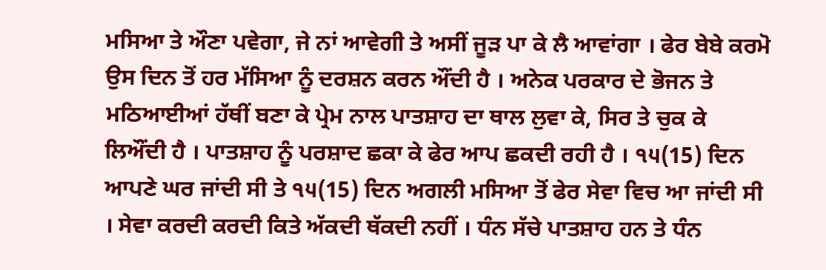ਮਸਿਆ ਤੇ ਔਣਾ ਪਵੇਗਾ, ਜੇ ਨਾਂ ਆਵੇਗੀ ਤੇ ਅਸੀਂ ਜੂੜ ਪਾ ਕੇ ਲੈ ਆਵਾਂਗਾ । ਫੇਰ ਬੇਬੇ ਕਰਮੋ ਉਸ ਦਿਨ ਤੋਂ ਹਰ ਮੱਸਿਆ ਨੂੰ ਦਰਸ਼ਨ ਕਰਨ ਔਂਦੀ ਹੈ । ਅਨੇਕ ਪਰਕਾਰ ਦੇ ਭੋਜਨ ਤੇ ਮਠਿਆਈਆਂ ਹੱਥੀਂ ਬਣਾ ਕੇ ਪ੍ਰੇਮ ਨਾਲ ਪਾਤਸ਼ਾਹ ਦਾ ਥਾਲ ਲੁਵਾ ਕੇ, ਸਿਰ ਤੇ ਚੁਕ ਕੇ ਲਿਔਂਦੀ ਹੈ । ਪਾਤਸ਼ਾਹ ਨੂੰ ਪਰਸ਼ਾਦ ਛਕਾ ਕੇ ਫੇਰ ਆਪ ਛਕਦੀ ਰਹੀ ਹੈ । ੧੫(15) ਦਿਨ ਆਪਣੇ ਘਰ ਜਾਂਦੀ ਸੀ ਤੇ ੧੫(15) ਦਿਨ ਅਗਲੀ ਮਸਿਆ ਤੋਂ ਫੇਰ ਸੇਵਾ ਵਿਚ ਆ ਜਾਂਦੀ ਸੀ । ਸੇਵਾ ਕਰਦੀ ਕਰਦੀ ਕਿਤੇ ਅੱਕਦੀ ਥੱਕਦੀ ਨਹੀਂ । ਧੰਨ ਸੱਚੇ ਪਾਤਸ਼ਾਹ ਹਨ ਤੇ ਧੰਨ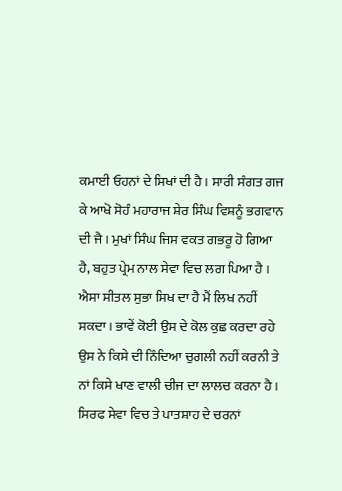ਕਮਾਈ ਓਹਨਾਂ ਦੇ ਸਿਖਾਂ ਦੀ ਹੈ । ਸਾਰੀ ਸੰਗਤ ਗਜ ਕੇ ਆਖੋ ਸੋਹੰ ਮਹਾਰਾਜ ਸ਼ੇਰ ਸਿੰਘ ਵਿਸ਼ਨੂੰ ਭਗਵਾਨ ਦੀ ਜੈ । ਮੁਖਾਂ ਸਿੰਘ ਜਿਸ ਵਕਤ ਗਭਰੂ ਹੋ ਗਿਆ ਹੈ, ਬਹੁਤ ਪ੍ਰੇਮ ਨਾਲ ਸੇਵਾ ਵਿਚ ਲਗ ਪਿਆ ਹੈ । ਐਸਾ ਸੀਤਲ ਸੁਭਾ ਸਿਖ ਦਾ ਹੈ ਮੈਂ ਲਿਖ ਨਹੀਂ ਸਕਦਾ । ਭਾਵੇਂ ਕੋਈ ਉਸ ਦੇ ਕੋਲ ਕੁਛ ਕਰਦਾ ਰਹੇ ਉਸ ਨੇ ਕਿਸੇ ਦੀ ਨਿੰਦਿਆ ਚੁਗਲੀ ਨਹੀਂ ਕਰਨੀ ਤੇ ਨਾਂ ਕਿਸੇ ਖਾਣ ਵਾਲੀ ਚੀਜ ਦਾ ਲਾਲਚ ਕਰਨਾ ਹੈ । ਸਿਰਫ ਸੇਵਾ ਵਿਚ ਤੇ ਪਾਤਸ਼ਾਹ ਦੇ ਚਰਨਾਂ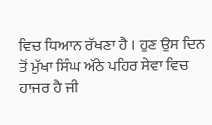ਵਿਚ ਧਿਆਨ ਰੱਖਣਾ ਹੈ । ਹੁਣ ਉਸ ਦਿਨ ਤੋਂ ਮੁੱਖਾ ਸਿੰਘ ਅੱਠੇ ਪਹਿਰ ਸੇਵਾ ਵਿਚ ਹਾਜਰ ਹੈ ਜੀ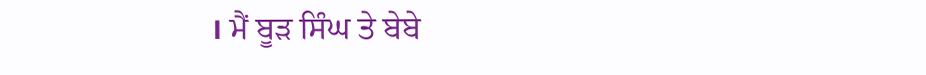। ਮੈਂ ਬੂੜ ਸਿੰਘ ਤੇ ਬੇਬੇ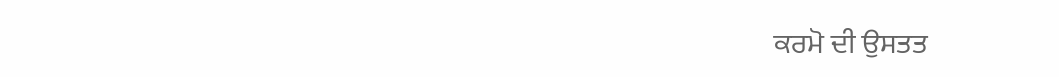ਕਰਮੋ ਦੀ ਉਸਤਤ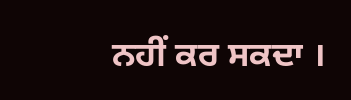ਨਹੀਂ ਕਰ ਸਕਦਾ ।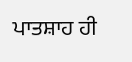ਪਾਤਸ਼ਾਹ ਹੀ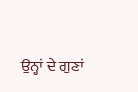ਉਨ੍ਹਾਂ ਦੇ ਗੁਣਾਂ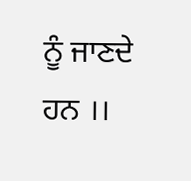ਨੂੰ ਜਾਣਦੇ ਹਨ ।।